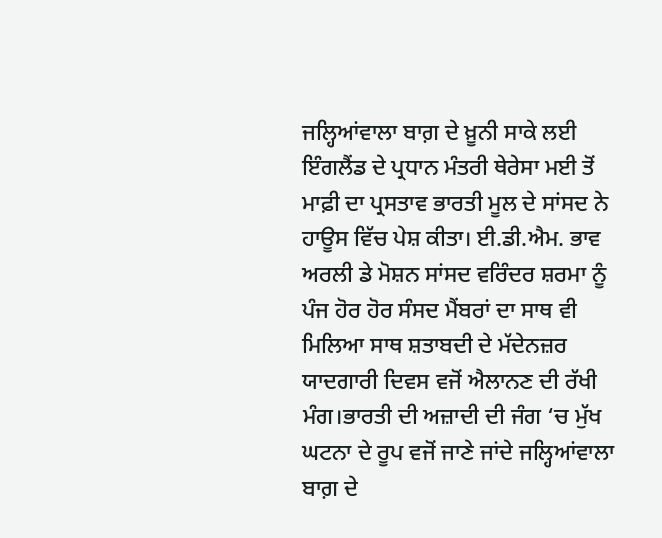ਜਲ੍ਹਿਆਂਵਾਲਾ ਬਾਗ਼ ਦੇ ਖ਼ੂਨੀ ਸਾਕੇ ਲਈ ਇੰਗਲੈਂਡ ਦੇ ਪ੍ਰਧਾਨ ਮੰਤਰੀ ਥੇਰੇਸਾ ਮਈ ਤੋਂ ਮਾਫ਼ੀ ਦਾ ਪ੍ਰਸਤਾਵ ਭਾਰਤੀ ਮੂਲ ਦੇ ਸਾਂਸਦ ਨੇ ਹਾਊਸ ਵਿੱਚ ਪੇਸ਼ ਕੀਤਾ। ਈ.ਡੀ.ਐਮ. ਭਾਵ ਅਰਲੀ ਡੇ ਮੋਸ਼ਨ ਸਾਂਸਦ ਵਰਿੰਦਰ ਸ਼ਰਮਾ ਨੂੰ ਪੰਜ ਹੋਰ ਹੋਰ ਸੰਸਦ ਮੈਂਬਰਾਂ ਦਾ ਸਾਥ ਵੀ ਮਿਲਿਆ ਸਾਥ ਸ਼ਤਾਬਦੀ ਦੇ ਮੱਦੇਨਜ਼ਰ ਯਾਦਗਾਰੀ ਦਿਵਸ ਵਜੋਂ ਐਲਾਨਣ ਦੀ ਰੱਖੀ ਮੰਗ।ਭਾਰਤੀ ਦੀ ਅਜ਼ਾਦੀ ਦੀ ਜੰਗ ‘ਚ ਮੁੱਖ ਘਟਨਾ ਦੇ ਰੂਪ ਵਜੋਂ ਜਾਣੇ ਜਾਂਦੇ ਜਲ੍ਹਿਆਂਵਾਲਾ ਬਾਗ਼ ਦੇ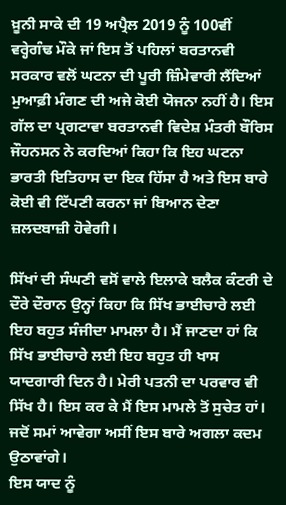ਖ਼ੂਨੀ ਸਾਕੇ ਦੀ 19 ਅਪ੍ਰੈਲ 2019 ਨੂੰ 100ਵੀਂ ਵਰ੍ਹੇਗੰਢ ਮੌਕੇ ਜਾਂ ਇਸ ਤੋਂ ਪਹਿਲਾਂ ਬਰਤਾਨਵੀ ਸਰਕਾਰ ਵਲੋਂ ਘਟਨਾ ਦੀ ਪੂਰੀ ਜ਼ਿੰਮੇਵਾਰੀ ਲੈਂਦਿਆਂ ਮੁਆਫ਼ੀ ਮੰਗਣ ਦੀ ਅਜੇ ਕੋਈ ਯੋਜਨਾ ਨਹੀਂ ਹੈ। ਇਸ ਗੱਲ ਦਾ ਪ੍ਰਗਟਾਵਾ ਬਰਤਾਨਵੀ ਵਿਦੇਸ਼ ਮੰਤਰੀ ਬੌਰਿਸ ਜੌਹਨਸਨ ਨੇ ਕਰਦਿਆਂ ਕਿਹਾ ਕਿ ਇਹ ਘਟਨਾ ਭਾਰਤੀ ਇਤਿਹਾਸ ਦਾ ਇਕ ਹਿੱਸਾ ਹੈ ਅਤੇ ਇਸ ਬਾਰੇ ਕੋਈ ਵੀ ਟਿੱਪਣੀ ਕਰਨਾ ਜਾਂ ਬਿਆਨ ਦੇਣਾ ਜ਼ਲਦਬਾਜ਼ੀ ਹੋਵੇਗੀ।

ਸਿੱਖਾਂ ਦੀ ਸੰਘਣੀ ਵਸੋਂ ਵਾਲੇ ਇਲਾਕੇ ਬਲੈਕ ਕੰਟਰੀ ਦੇ ਦੌਰੇ ਦੌਰਾਨ ਉਨ੍ਹਾਂ ਕਿਹਾ ਕਿ ਸਿੱਖ ਭਾਈਚਾਰੇ ਲਈ ਇਹ ਬਹੁਤ ਸੰਜੀਦਾ ਮਾਮਲਾ ਹੈ। ਮੈਂ ਜਾਣਦਾ ਹਾਂ ਕਿ ਸਿੱਖ ਭਾਈਚਾਰੇ ਲਈ ਇਹ ਬਹੁਤ ਹੀ ਖਾਸ ਯਾਦਗਾਰੀ ਦਿਨ ਹੈ। ਮੇਰੀ ਪਤਨੀ ਦਾ ਪਰਵਾਰ ਵੀ ਸਿੱਖ ਹੈ। ਇਸ ਕਰ ਕੇ ਮੈਂ ਇਸ ਮਾਮਲੇ ਤੋਂ ਸੁਚੇਤ ਹਾਂ। ਜਦੋਂ ਸਮਾਂ ਆਵੇਗਾ ਅਸੀਂ ਇਸ ਬਾਰੇ ਅਗਲਾ ਕਦਮ ਉਠਾਵਾਂਗੇ।
ਇਸ ਯਾਦ ਨੂੰ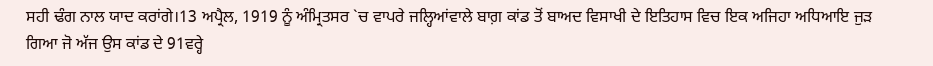ਸਹੀ ਢੰਗ ਨਾਲ ਯਾਦ ਕਰਾਂਗੇ।13 ਅਪ੍ਰੈਲ, 1919 ਨੂੰ ਅੰਮ੍ਰਿਤਸਰ `ਚ ਵਾਪਰੇ ਜਲ੍ਹਿਆਂਵਾਲੇ ਬਾਗ਼ ਕਾਂਡ ਤੋਂ ਬਾਅਦ ਵਿਸਾਖੀ ਦੇ ਇਤਿਹਾਸ ਵਿਚ ਇਕ ਅਜਿਹਾ ਅਧਿਆਇ ਜੁੜ ਗਿਆ ਜੋ ਅੱਜ ਉਸ ਕਾਂਡ ਦੇ 91ਵਰ੍ਹੇ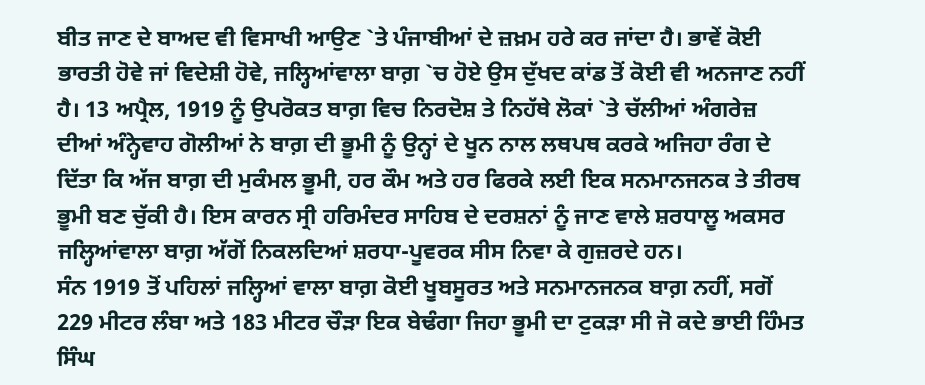ਬੀਤ ਜਾਣ ਦੇ ਬਾਅਦ ਵੀ ਵਿਸਾਖੀ ਆਉਣ `ਤੇ ਪੰਜਾਬੀਆਂ ਦੇ ਜ਼ਖ਼ਮ ਹਰੇ ਕਰ ਜਾਂਦਾ ਹੈ। ਭਾਵੇਂ ਕੋਈ ਭਾਰਤੀ ਹੋਵੇ ਜਾਂ ਵਿਦੇਸ਼ੀ ਹੋਵੇ, ਜਲ੍ਹਿਆਂਵਾਲਾ ਬਾਗ਼ `ਚ ਹੋਏ ਉਸ ਦੁੱਖਦ ਕਾਂਡ ਤੋਂ ਕੋਈ ਵੀ ਅਨਜਾਣ ਨਹੀਂ ਹੈ। 13 ਅਪ੍ਰੈਲ, 1919 ਨੂੰ ਉਪਰੋਕਤ ਬਾਗ਼ ਵਿਚ ਨਿਰਦੋਸ਼ ਤੇ ਨਿਹੱਥੇ ਲੋਕਾਂ `ਤੇ ਚੱਲੀਆਂ ਅੰਗਰੇਜ਼ ਦੀਆਂ ਅੰਨ੍ਹੇਵਾਹ ਗੋਲੀਆਂ ਨੇ ਬਾਗ਼ ਦੀ ਭੂਮੀ ਨੂੰ ਉਨ੍ਹਾਂ ਦੇ ਖੂਨ ਨਾਲ ਲਥਪਥ ਕਰਕੇ ਅਜਿਹਾ ਰੰਗ ਦੇ ਦਿੱਤਾ ਕਿ ਅੱਜ ਬਾਗ਼ ਦੀ ਮੁਕੰਮਲ ਭੂਮੀ, ਹਰ ਕੌਮ ਅਤੇ ਹਰ ਫਿਰਕੇ ਲਈ ਇਕ ਸਨਮਾਨਜਨਕ ਤੇ ਤੀਰਥ ਭੂਮੀ ਬਣ ਚੁੱਕੀ ਹੈ। ਇਸ ਕਾਰਨ ਸ੍ਰੀ ਹਰਿਮੰਦਰ ਸਾਹਿਬ ਦੇ ਦਰਸ਼ਨਾਂ ਨੂੰ ਜਾਣ ਵਾਲੇ ਸ਼ਰਧਾਲੂ ਅਕਸਰ ਜਲ੍ਹਿਆਂਵਾਲਾ ਬਾਗ਼ ਅੱਗੋਂ ਨਿਕਲਦਿਆਂ ਸ਼ਰਧਾ-ਪੂਵਰਕ ਸੀਸ ਨਿਵਾ ਕੇ ਗੁਜ਼ਰਦੇ ਹਨ।
ਸੰਨ 1919 ਤੋਂ ਪਹਿਲਾਂ ਜਲ੍ਹਿਆਂ ਵਾਲਾ ਬਾਗ਼ ਕੋਈ ਖੂਬਸੂਰਤ ਅਤੇ ਸਨਮਾਨਜਨਕ ਬਾਗ਼ ਨਹੀਂ, ਸਗੋਂ 229 ਮੀਟਰ ਲੰਬਾ ਅਤੇ 183 ਮੀਟਰ ਚੌੜਾ ਇਕ ਬੇਢੰਗਾ ਜਿਹਾ ਭੂਮੀ ਦਾ ਟੁਕੜਾ ਸੀ ਜੋ ਕਦੇ ਭਾਈ ਹਿੰਮਤ ਸਿੰਘ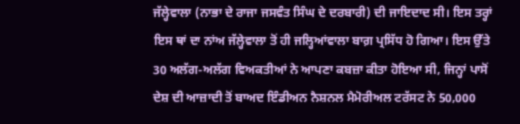ਜੱਲ੍ਹੇਵਾਲਾ (ਨਾਭਾ ਦੇ ਰਾਜਾ ਜਸਵੰਤ ਸਿੰਘ ਦੇ ਦਰਬਾਰੀ) ਦੀ ਜਾਇਦਾਦ ਸੀ। ਇਸ ਤਰ੍ਹਾਂ ਇਸ ਥਾਂ ਦਾ ਨਾਂਅ ਜੱਲ੍ਹੇਵਾਲਾ ਤੋਂ ਹੀ ਜਲ੍ਹਿਆਂਵਾਲਾ ਬਾਗ਼ ਪ੍ਰਸਿੱਧ ਹੋ ਗਿਆ। ਇਸ ਉੱਤੇ 30 ਅਲੱਗ-ਅਲੱਗ ਵਿਅਕਤੀਆਂ ਨੇ ਆਪਣਾ ਕਬਜ਼ਾ ਕੀਤਾ ਹੋਇਆ ਸੀ, ਜਿਨ੍ਹਾਂ ਪਾਸੋਂ ਦੇਸ਼ ਦੀ ਆਜ਼ਾਦੀ ਤੋਂ ਬਾਅਦ ਇੰਡੀਅਨ ਨੈਸ਼ਨਲ ਮੈਮੋਰੀਅਲ ਟਰੱਸਟ ਨੇ 50,000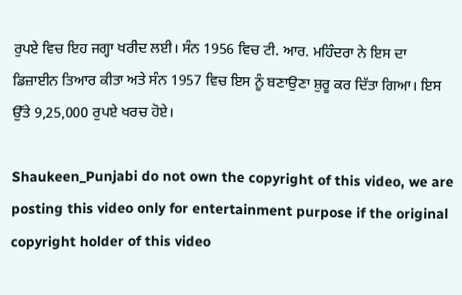ਰੁਪਏ ਵਿਚ ਇਹ ਜਗ੍ਹਾ ਖਰੀਦ ਲਈ। ਸੰਨ 1956 ਵਿਚ ਟੀ. ਆਰ. ਮਹਿੰਦਰਾ ਨੇ ਇਸ ਦਾ ਡਿਜ਼ਾਈਨ ਤਿਆਰ ਕੀਤਾ ਅਤੇ ਸੰਨ 1957 ਵਿਚ ਇਸ ਨੂੰ ਬਣਾਉਣਾ ਸ਼ੁਰੂ ਕਰ ਦਿੱਤਾ ਗਿਆ। ਇਸ ਉੱਤੇ 9,25,000 ਰੁਪਏ ਖਰਚ ਹੋਏ।

Shaukeen_Punjabi do not own the copyright of this video, we are posting this video only for entertainment purpose if the original copyright holder of this video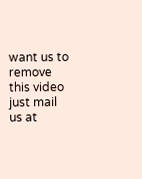want us to remove this video just mail us at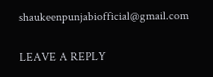shaukeenpunjabiofficial@gmail.com

LEAVE A REPLY